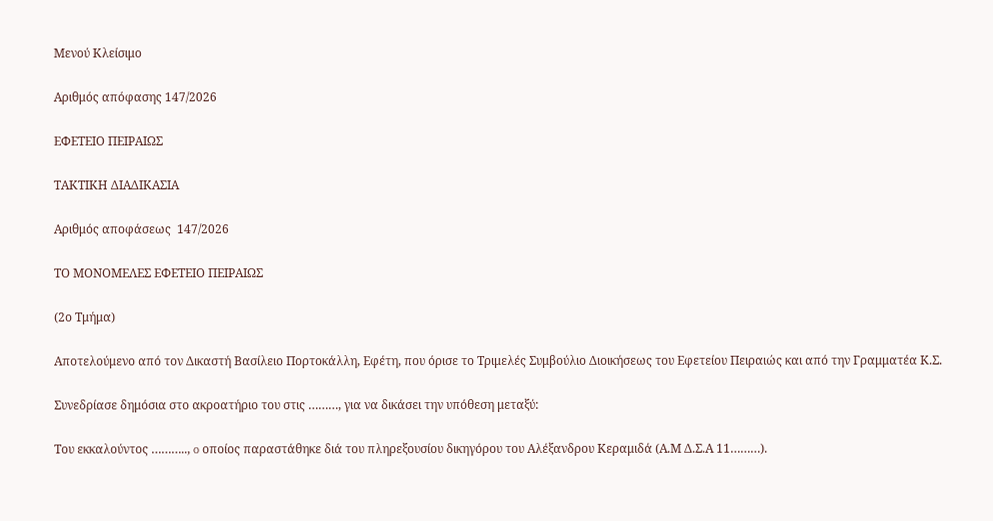Μενού Κλείσιμο

Αριθμός απόφασης 147/2026

ΕΦΕΤΕΙΟ ΠΕΙΡΑΙΩΣ

ΤΑΚΤΙΚΗ ΔΙΑΔΙΚΑΣΙΑ

Αριθμός αποφάσεως  147/2026

ΤΟ ΜΟΝΟΜΕΛΕΣ ΕΦΕΤΕΙΟ ΠΕΙΡΑΙΩΣ

(2ο Τμήμα)

Αποτελούμενο από τον Δικαστή Βασίλειο Πορτοκάλλη, Εφέτη, που όρισε το Τριμελές Συμβούλιο Διοικήσεως του Εφετείου Πειραιώς και από την Γραμματέα Κ.Σ.

Συνεδρίασε δημόσια στο ακροατήριο του στις ………, για να δικάσει την υπόθεση μεταξύ:

Του εκκαλούντος ……….., o οποίος παραστάθηκε διά του πληρεξουσίου δικηγόρου του Αλέξανδρου Κεραμιδά (Α.Μ Δ.Σ.Α 11………).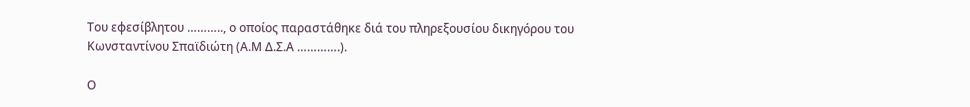Του εφεσίβλητου ……….., ο οποίος παραστάθηκε διά του πληρεξουσίου δικηγόρου του Κωνσταντίνου Σπαϊδιώτη (Α.Μ Δ.Σ.Α ………….).

Ο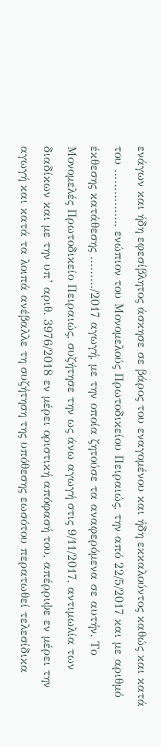ενάγων και ήδη εφεσίβλητος άσκησε σε βάρος του εναγομένου και ήδη εκκαλούντος καθώς και κατά του ……………, ενώπιον του Μονομελούς Πρωτοδικείου Πειραιώς, την από 22/5/2017 και με αριθμό έκθεσης κατάθεσης ………/2017 αγωγή, με την οποία ζητούσε τα αναφερόμενα σε αυτήν. Το Μονομελές Πρωτοδικείο Πειραιώς, συζήτησε την ως άνω αγωγή στις 9/11/2017, αντιμωλία των διαδίκων και με την υπ’ αριθ. 3976/2018 εν μέρει οριστική απόφασή του, απέρριψε εν μέρει την αγωγή και κατά τα λοιπά ανέβαλλε τη συζήτηση της υπόθεσης εωσότου περατωθεί τελεσίδικα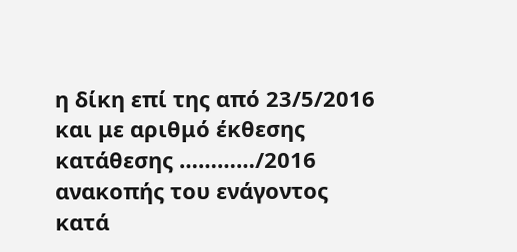η δίκη επί της από 23/5/2016 και με αριθμό έκθεσης κατάθεσης …………/2016 ανακοπής του ενάγοντος κατά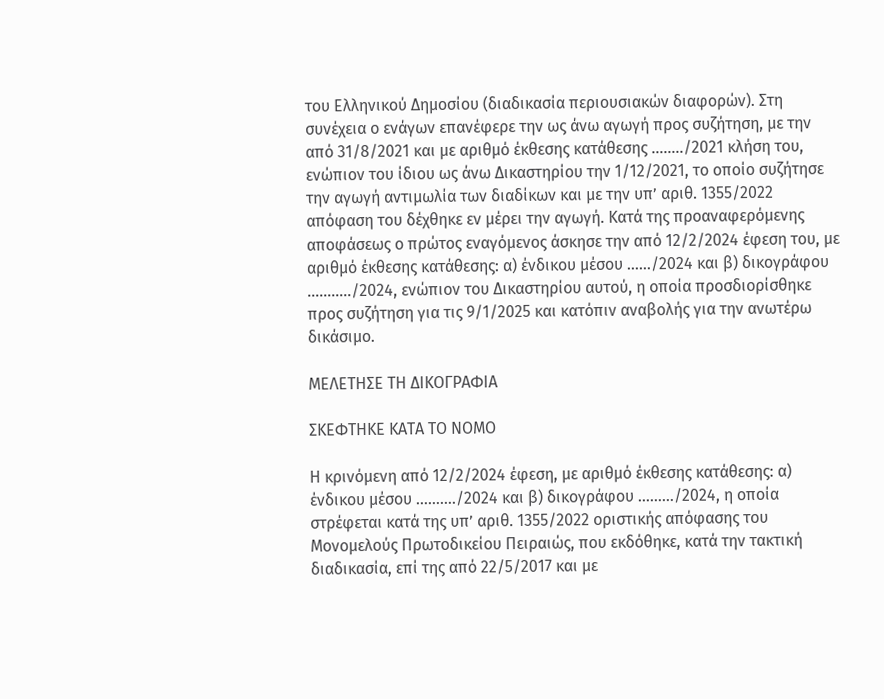του Ελληνικού Δημοσίου (διαδικασία περιουσιακών διαφορών). Στη συνέχεια ο ενάγων επανέφερε την ως άνω αγωγή προς συζήτηση, με την από 31/8/2021 και με αριθμό έκθεσης κατάθεσης ……../2021 κλήση του, ενώπιον του ίδιου ως άνω Δικαστηρίου την 1/12/2021, το οποίο συζήτησε την αγωγή αντιμωλία των διαδίκων και με την υπ’ αριθ. 1355/2022 απόφαση του δέχθηκε εν μέρει την αγωγή. Κατά της προαναφερόμενης αποφάσεως ο πρώτος εναγόμενος άσκησε την από 12/2/2024 έφεση του, με αριθμό έκθεσης κατάθεσης: α) ένδικου μέσου ……/2024 και β) δικογράφου ………../2024, ενώπιον του Δικαστηρίου αυτού, η οποία προσδιορίσθηκε προς συζήτηση για τις 9/1/2025 και κατόπιν αναβολής για την ανωτέρω δικάσιμο.

ΜΕΛΕΤΗΣΕ ΤΗ ΔΙΚΟΓΡΑΦΙΑ

ΣΚΕΦΤΗΚΕ ΚΑΤΑ ΤΟ ΝΟΜΟ

Η κρινόμενη από 12/2/2024 έφεση, με αριθμό έκθεσης κατάθεσης: α) ένδικου μέσου ………./2024 και β) δικογράφου ………/2024, η οποία στρέφεται κατά της υπ’ αριθ. 1355/2022 οριστικής απόφασης του Μονομελούς Πρωτοδικείου Πειραιώς, που εκδόθηκε, κατά την τακτική διαδικασία, επί της από 22/5/2017 και με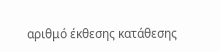αριθμό έκθεσης κατάθεσης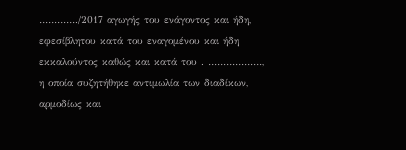…………./2017 αγωγής του ενάγοντος και ήδη, εφεσίβλητου κατά του εναγομένου και ήδη εκκαλούντος καθώς και κατά του . ………………, η οποία συζητήθηκε αντιμωλία των διαδίκων, αρμοδίως και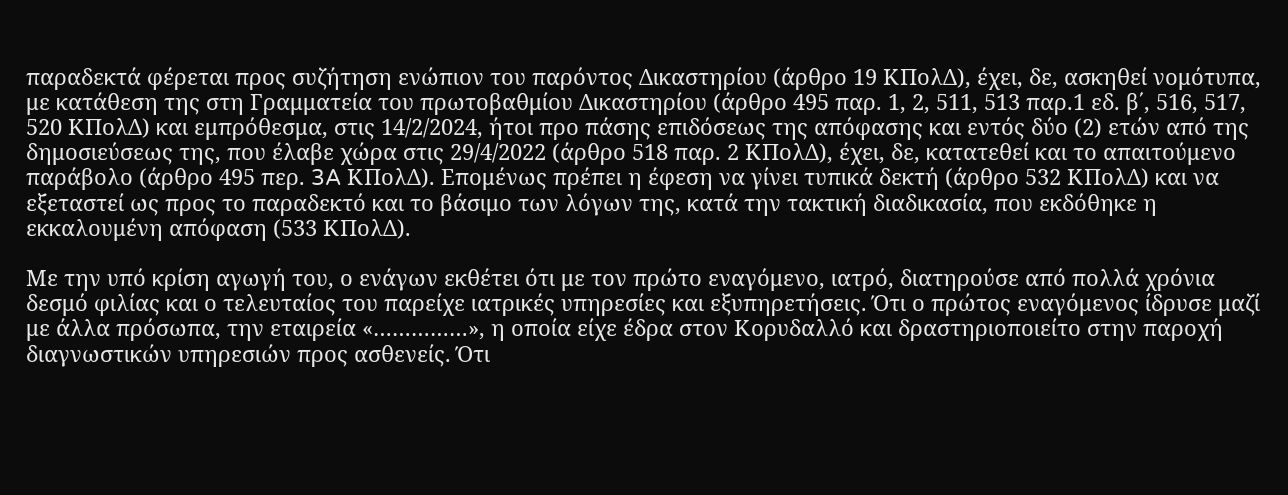παραδεκτά φέρεται προς συζήτηση ενώπιον του παρόντος Δικαστηρίου (άρθρο 19 ΚΠολΔ), έχει, δε, ασκηθεί νομότυπα, με κατάθεση της στη Γραμματεία του πρωτοβαθμίου Δικαστηρίου (άρθρο 495 παρ. 1, 2, 511, 513 παρ.1 εδ. β΄, 516, 517, 520 ΚΠολΔ) και εμπρόθεσμα, στις 14/2/2024, ήτοι προ πάσης επιδόσεως της απόφασης και εντός δύο (2) ετών από της δημοσιεύσεως της, που έλαβε χώρα στις 29/4/2022 (άρθρο 518 παρ. 2 ΚΠολΔ), έχει, δε, κατατεθεί και το απαιτούμενο παράβολο (άρθρο 495 περ. 3A ΚΠολΔ). Επομένως πρέπει η έφεση να γίνει τυπικά δεκτή (άρθρο 532 ΚΠολΔ) και να εξεταστεί ως προς το παραδεκτό και το βάσιμο των λόγων της, κατά την τακτική διαδικασία, που εκδόθηκε η εκκαλουμένη απόφαση (533 ΚΠολΔ).

Με την υπό κρίση αγωγή του, ο ενάγων εκθέτει ότι με τον πρώτο εναγόμενο, ιατρό, διατηρούσε από πολλά χρόνια δεσμό φιλίας και ο τελευταίος του παρείχε ιατρικές υπηρεσίες και εξυπηρετήσεις. Ότι ο πρώτος εναγόμενος ίδρυσε μαζί με άλλα πρόσωπα, την εταιρεία «……………», η οποία είχε έδρα στον Κορυδαλλό και δραστηριοποιείτο στην παροχή διαγνωστικών υπηρεσιών προς ασθενείς. Ότι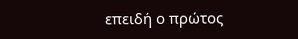επειδή ο πρώτος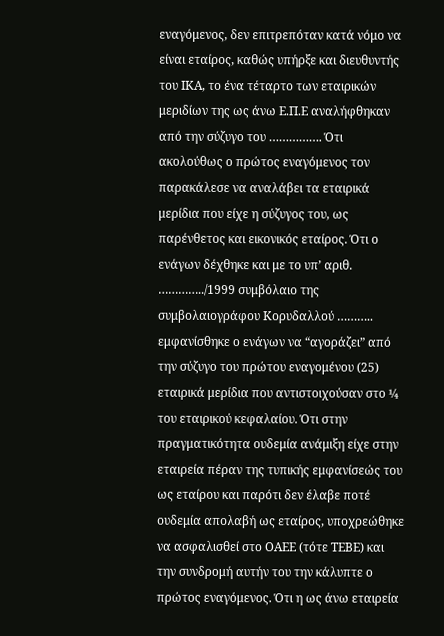εναγόμενος, δεν επιτρεπόταν κατά νόμο να είναι εταίρος, καθώς υπήρξε και διευθυντής του ΙΚΑ, το ένα τέταρτο των εταιρικών μεριδίων της ως άνω Ε.Π.Ε αναλήφθηκαν από την σύζυγο του ……………. Ότι ακολούθως ο πρώτος εναγόμενος τον παρακάλεσε να αναλάβει τα εταιρικά μερίδια που είχε η σύζυγος του, ως παρένθετος και εικονικός εταίρος. Ότι ο ενάγων δέχθηκε και με το υπ’ αριθ. …………../1999 συμβόλαιο της συμβολαιογράφου Κορυδαλλού ……….. εμφανίσθηκε ο ενάγων να “αγοράζει” από την σύζυγο του πρώτου εναγομένου (25) εταιρικά μερίδια που αντιστοιχούσαν στο ¼ του εταιρικού κεφαλαίου. Ότι στην πραγματικότητα ουδεμία ανάμιξη είχε στην εταιρεία πέραν της τυπικής εμφανίσεώς του ως εταίρου και παρότι δεν έλαβε ποτέ ουδεμία απολαβή ως εταίρος, υποχρεώθηκε να ασφαλισθεί στο ΟΑΕΕ (τότε ΤΕΒΕ) και την συνδρομή αυτήν του την κάλυπτε ο πρώτος εναγόμενος. Ότι η ως άνω εταιρεία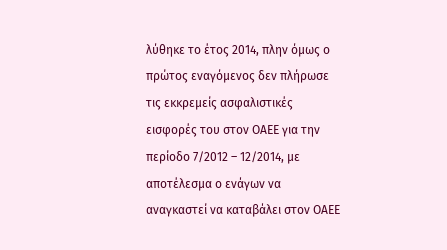λύθηκε το έτος 2014, πλην όμως ο πρώτος εναγόμενος δεν πλήρωσε τις εκκρεμείς ασφαλιστικές εισφορές του στον ΟΑΕΕ για την περίοδο 7/2012 – 12/2014, με αποτέλεσμα ο ενάγων να αναγκαστεί να καταβάλει στον ΟΑΕΕ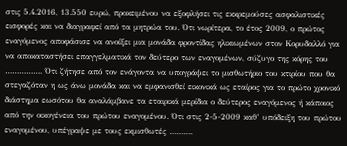στις 5.4.2016, 13.550 ευρώ, προκειμένου να εξοφλήσει τις εκκρεμούσες ασφαλιστικές εισφορές και να διαγραφεί από τα μητρώα του. Ότι νωρίτερα, το έτος 2009, ο πρώτος εναγόμενος αποφάσισε να ανοίξει μια μονάδα φροντίδας ηλικιωμένων στον Κορυδαλλό για να αποκαταστήσει επαγγελματικά τον δεύτερο των εναγομένων, σύζυγο της κόρης του ……………. Ότι ζήτησε από τον ενάγοντα να υπογράψει το μισθωτήριο του κτιρίου που θα στεγαζόταν η ως άνω μονάδα και να εμφανισθεί εικονικά ως εταίρος για το πρώτο χρονικό διάστημα εωσότου θα αναλάμβανε τα εταιρικά μερίδια ο δεύτερος εναγόμενος ή κάποιος από την οικογένεια του πρώτου εναγομένου. Ότι στις 2-5-2009 καθ’ υπόδειξη του πρώτου εναγομένου, υπέγραψε με τους εκμισθωτές ……….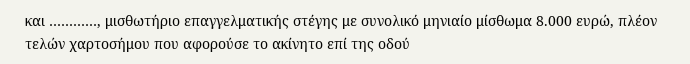και …………, μισθωτήριο επαγγελματικής στέγης με συνολικό μηνιαίο μίσθωμα 8.000 ευρώ, πλέον τελών χαρτοσήμου που αφορούσε το ακίνητο επί της οδού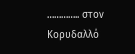………….. στον Κορυδαλλό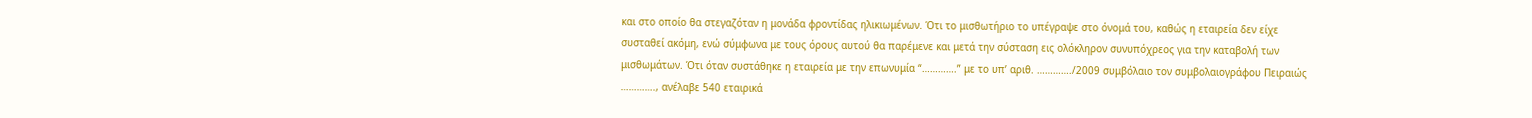και στο οποίο θα στεγαζόταν η μονάδα φροντίδας ηλικιωμένων. Ότι το μισθωτήριο το υπέγραψε στο όνομά του, καθώς η εταιρεία δεν είχε συσταθεί ακόμη, ενώ σύμφωνα με τους όρους αυτού θα παρέμενε και μετά την σύσταση εις ολόκληρον συνυπόχρεος για την καταβολή των μισθωμάτων. Ότι όταν συστάθηκε η εταιρεία με την επωνυμία “………….” με το υπ’ αριθ. …………./2009 συμβόλαιο τον συμβολαιογράφου Πειραιώς …………., ανέλαβε 540 εταιρικά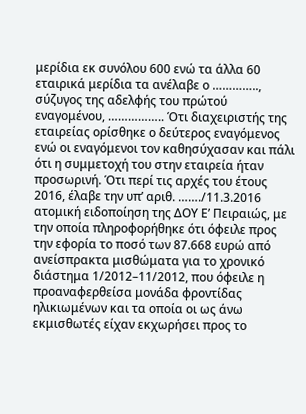μερίδια εκ συνόλου 600 ενώ τα άλλα 60 εταιρικά μερίδια τα ανέλαβε ο ………….., σύζυγος της αδελφής του πρώτού εναγομένου, …………….. Ότι διαχειριστής της εταιρείας ορίσθηκε ο δεύτερος εναγόμενος ενώ οι εναγόμενοι τον καθησύχασαν και πάλι ότι η συμμετοχή του στην εταιρεία ήταν προσωρινή. Ότι περί τις αρχές του έτους 2016, έλαβε την υπ’ αριθ. ……./11.3.2016 ατομική ειδοποίηση της ΔΟΥ Ε’ Πειραιώς, με την οποία πληροφορήθηκε ότι όφειλε προς την εφορία το ποσό των 87.668 ευρώ από ανείσπρακτα μισθώματα για το χρονικό διάστημα 1/2012–11/2012, που όφειλε η προαναφερθείσα μονάδα φροντίδας ηλικιωμένων και τα οποία οι ως άνω εκμισθωτές είχαν εκχωρήσει προς το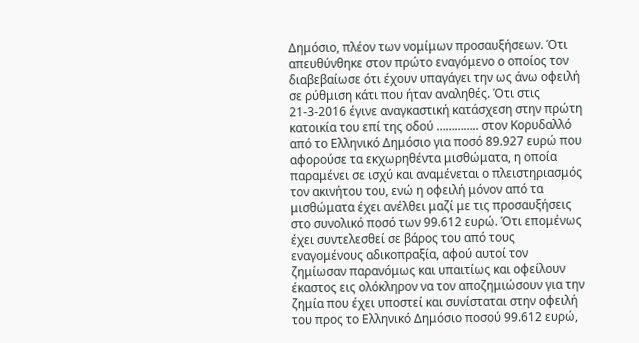Δημόσιο, πλέον των νομίμων προσαυξήσεων. Ότι απευθύνθηκε στον πρώτο εναγόμενο ο οποίος τον διαβεβαίωσε ότι έχουν υπαγάγει την ως άνω οφειλή σε ρύθμιση κάτι που ήταν αναληθές. Ότι στις 21-3-2016 έγινε αναγκαστική κατάσχεση στην πρώτη κατοικία του επί της οδού ………….. στον Κορυδαλλό από το Ελληνικό Δημόσιο για ποσό 89.927 ευρώ που αφορούσε τα εκχωρηθέντα μισθώματα, η οποία παραμένει σε ισχύ και αναμένεται ο πλειστηριασμός τον ακινήτου του, ενώ η οφειλή μόνον από τα μισθώματα έχει ανέλθει μαζί με τις προσαυξήσεις στο συνολικό ποσό των 99.612 ευρώ. Ότι επομένως έχει συντελεσθεί σε βάρος του από τους εναγομένους αδικοπραξία, αφού αυτοί τον ζημίωσαν παρανόμως και υπαιτίως και οφείλουν έκαστος εις ολόκληρον να τον αποζημιώσουν για την ζημία που έχει υποστεί και συνίσταται στην οφειλή του προς το Ελληνικό Δημόσιο ποσού 99.612 ευρώ,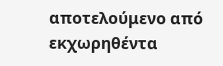αποτελούμενο από εκχωρηθέντα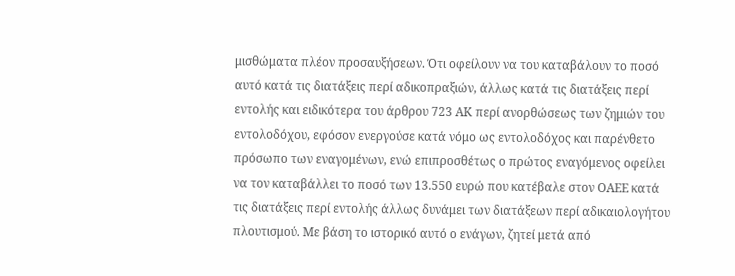μισθώματα πλέον προσαυξήσεων. Ότι οφείλουν να του καταβάλουν το ποσό αυτό κατά τις διατάξεις περί αδικοπραξιών, άλλως κατά τις διατάξεις περί εντολής και ειδικότερα του άρθρου 723 ΑΚ περί ανορθώσεως των ζημιών του εντολοδόχου, εφόσον ενεργούσε κατά νόμο ως εντολοδόχος και παρένθετο πρόσωπο των εναγομένων, ενώ επιπροσθέτως ο πρώτος εναγόμενος οφείλει να τον καταβάλλει το ποσό των 13.550 ευρώ που κατέβαλε στον ΟΑΕΕ κατά τις διατάξεις περί εντολής άλλως δυνάμει των διατάξεων περί αδικαιολογήτου πλουτισμού. Με βάση το ιστορικό αυτό ο ενάγων, ζητεί μετά από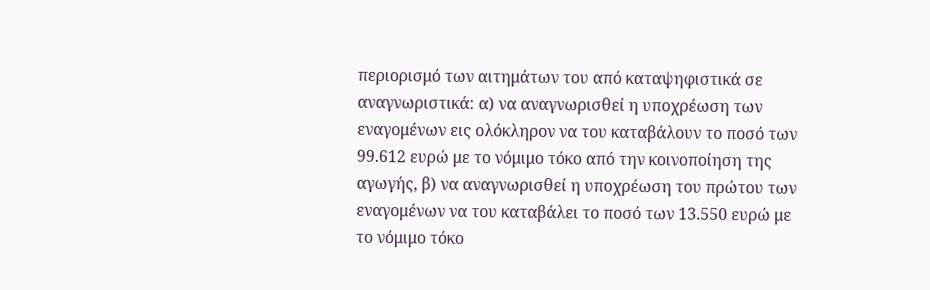περιορισμό των αιτημάτων του από καταψηφιστικά σε αναγνωριστικά: α) να αναγνωρισθεί η υποχρέωση των εναγομένων εις ολόκληρον να του καταβάλουν το ποσό των 99.612 ευρώ με το νόμιμο τόκο από την κοινοποίηση της αγωγής, β) να αναγνωρισθεί η υποχρέωση του πρώτου των εναγομένων να του καταβάλει το ποσό των 13.550 ευρώ με το νόμιμο τόκο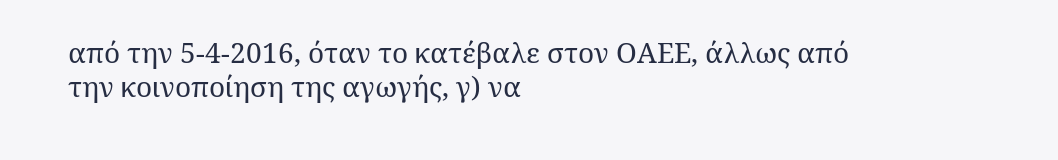από την 5-4-2016, όταν το κατέβαλε στον ΟΑΕΕ, άλλως από την κοινοποίηση της αγωγής, γ) να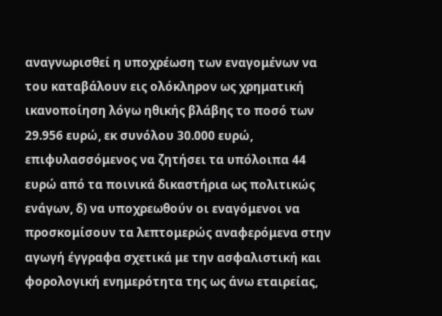αναγνωρισθεί η υποχρέωση των εναγομένων να του καταβάλουν εις ολόκληρον ως χρηματική ικανοποίηση λόγω ηθικής βλάβης το ποσό των 29.956 ευρώ, εκ συνόλου 30.000 ευρώ, επιφυλασσόμενος να ζητήσει τα υπόλοιπα 44 ευρώ από τα ποινικά δικαστήρια ως πολιτικώς ενάγων, δ) να υποχρεωθούν οι εναγόμενοι να προσκομίσουν τα λεπτομερώς αναφερόμενα στην αγωγή έγγραφα σχετικά με την ασφαλιστική και φορολογική ενημερότητα της ως άνω εταιρείας,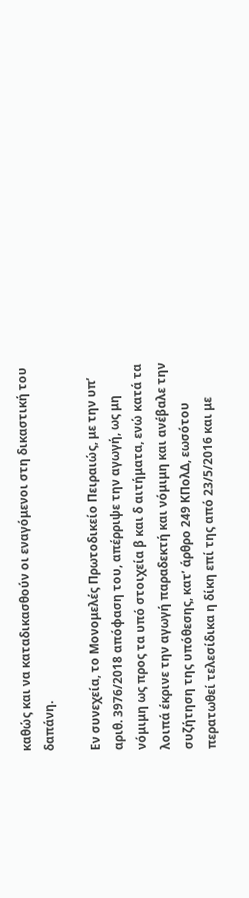καθώς και να καταδικασθούν οι εναγόμενοι στη δικαστική του δαπάνη.

Εν συνεχεία, το Μονομελές Πρωτοδικείο Πειραιώς, με την υπ’ αριθ. 3976/2018 απόφαση του, απέρριψε την αγωγή, ως μη νόμιμη ως προς τα υπό στοιχεία β και δ αιτήματα, ενώ κατά τα λοιπά έκρινε την αγωγή παραδεκτή και νόμιμη και ανέβαλε την συζήτηση της υπόθεσης, κατ’ άρθρο 249 ΚΠολΔ, εωσότου περατωθεί τελεσίδικα η δίκη επί της από 23/5/2016 και με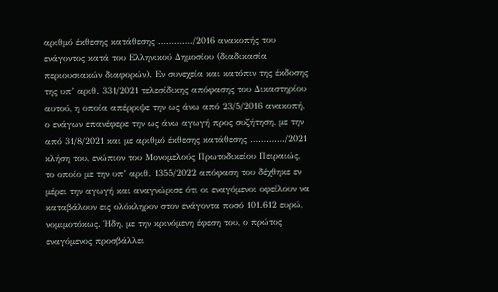αριθμό έκθεσης κατάθεσης …………./2016 ανακοπής του ενάγοντος κατά του Ελληνικού Δημοσίου (διαδικασία περιουσιακών διαφορών). Εν συνεχεία και κατόπιν της έκδοσης της υπ’ αριθ. 331/2021 τελεσίδικης απόφασης του Δικαστηρίου αυτού, η οποία απέρριψε την ως άνω από 23/5/2016 ανακοπή, ο ενάγων επανέφερε την ως άνω αγωγή προς συζήτηση, με την από 31/8/2021 και με αριθμό έκθεσης κατάθεσης …………./2021 κλήση του, ενώπιον του Μονομελούς Πρωτοδικείου Πειραιώς, το οποίο με την υπ’ αριθ. 1355/2022 απόφαση του δέχθηκε εν μέρει την αγωγή και αναγνώρισε ότι οι εναγόμενοι οφείλουν να καταβάλουν εις ολόκληρον στον ενάγοντα ποσό 101.612 ευρώ, νομιμοτόκως. Ήδη, με την κρινόμενη έφεση του, ο πρώτος εναγόμενος προσβάλλει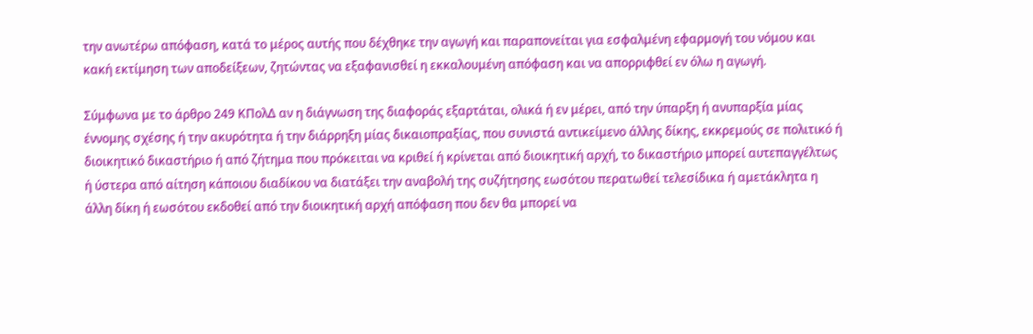την ανωτέρω απόφαση, κατά το μέρος αυτής που δέχθηκε την αγωγή και παραπονείται για εσφαλμένη εφαρμογή του νόμου και κακή εκτίμηση των αποδείξεων, ζητώντας να εξαφανισθεί η εκκαλουμένη απόφαση και να απορριφθεί εν όλω η αγωγή.

Σύμφωνα με το άρθρο 249 ΚΠολΔ αν η διάγνωση της διαφοράς εξαρτάται, ολικά ή εν μέρει, από την ύπαρξη ή ανυπαρξία μίας έννομης σχέσης ή την ακυρότητα ή την διάρρηξη μίας δικαιοπραξίας, που συνιστά αντικείμενο άλλης δίκης, εκκρεμούς σε πολιτικό ή διοικητικό δικαστήριο ή από ζήτημα που πρόκειται να κριθεί ή κρίνεται από διοικητική αρχή, το δικαστήριο μπορεί αυτεπαγγέλτως ή ύστερα από αίτηση κάποιου διαδίκου να διατάξει την αναβολή της συζήτησης εωσότου περατωθεί τελεσίδικα ή αμετάκλητα η άλλη δίκη ή εωσότου εκδοθεί από την διοικητική αρχή απόφαση που δεν θα μπορεί να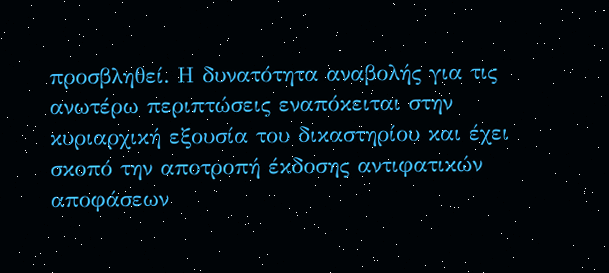προσβληθεί. Η δυνατότητα αναβολής για τις ανωτέρω περιπτώσεις εναπόκειται στην κυριαρχική εξουσία του δικαστηρίου και έχει σκοπό την αποτροπή έκδοσης αντιφατικών αποφάσεων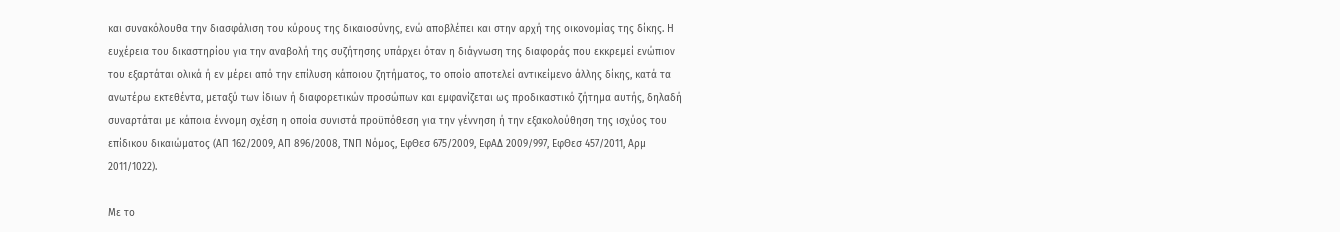και συνακόλουθα την διασφάλιση του κύρους της δικαιοσύνης, ενώ αποβλέπει και στην αρχή της οικονομίας της δίκης. Η ευχέρεια του δικαστηρίου για την αναβολή της συζήτησης υπάρχει όταν η διάγνωση της διαφοράς που εκκρεμεί ενώπιον του εξαρτάται ολικά ή εν μέρει από την επίλυση κάποιου ζητήματος, το οποίο αποτελεί αντικείμενο άλλης δίκης, κατά τα ανωτέρω εκτεθέντα, μεταξύ των ίδιων ή διαφορετικών προσώπων και εμφανίζεται ως προδικαστικό ζήτημα αυτής, δηλαδή συναρτάται με κάποια έννομη σχέση η οποία συνιστά προϋπόθεση για την γέννηση ή την εξακολούθηση της ισχύος του επίδικου δικαιώματος (ΑΠ 162/2009, ΑΠ 896/2008, ΤΝΠ Νόμος, ΕφΘεσ 675/2009, ΕφΑΔ 2009/997, ΕφΘεσ 457/2011, Αρμ 2011/1022).

Με το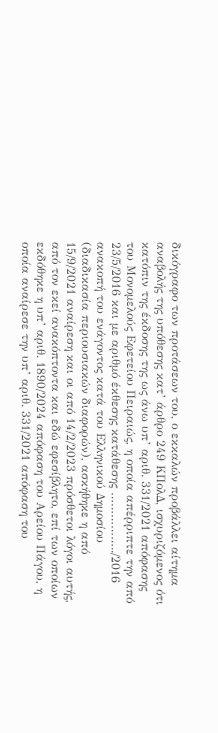δικόγραφο των προτάσεων του, ο εκκαλών προβάλλει αίτημα αναβολής της υπόθεσης κατ’ άρθρο 249 ΚΠολΔ, ισχυριζόμενος ότι κατόπιν της έκδοσης της ως άνω υπ’ αριθ. 331/2021 απόφασης του Μονομελούς Εφετείου Πειραιώς, η οποία απέρριπτε την από 23/5/2016 και με αριθμό έκθεσης κατάθεσης ……………../2016 ανακοπή του ενάγοντος κατά του Ελληνικού Δημοσίου (διαδικασία περιουσιακών διαφορών), ασκήθηκε η από 15/9/2021 αναίρεση και οι από 14/2/2023 πρόσθετοι λόγοι αυτής, από τον εκεί ανακόπτοντα και εδώ εφεσίβλητο, επί των οποίων εκδόθηκε η υπ’ αριθ. 1890/2024 απόφαση του Αρείου Πάγου, η οποία αναίρεσε την υπ’ αριθ. 331/2021 απόφαση του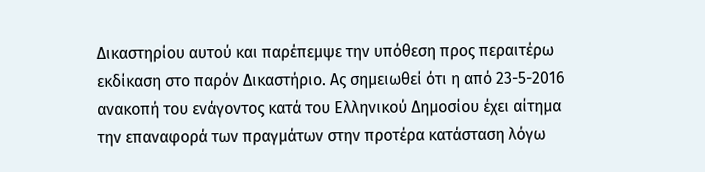Δικαστηρίου αυτού και παρέπεμψε την υπόθεση προς περαιτέρω εκδίκαση στο παρόν Δικαστήριο. Ας σημειωθεί ότι η από 23-5-2016 ανακοπή του ενάγοντος κατά του Ελληνικού Δημοσίου έχει αίτημα την επαναφορά των πραγμάτων στην προτέρα κατάσταση λόγω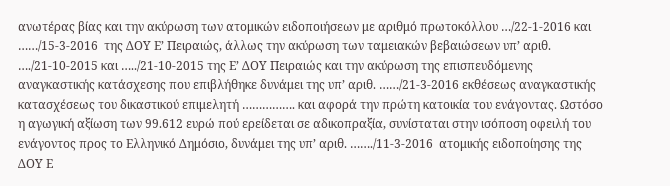ανωτέρας βίας και την ακύρωση των ατομικών ειδοποιήσεων με αριθμό πρωτοκόλλου …/22-1-2016 και ……/15-3-2016  της ΔΟΥ Ε’ Πειραιώς, άλλως την ακύρωση των ταμειακών βεβαιώσεων υπ’ αριθ. …./21-10-2015 και …../21-10-2015 της Ε’ ΔΟΥ Πειραιώς και την ακύρωση της επισπευδόμενης αναγκαστικής κατάσχεσης που επιβλήθηκε δυνάμει της υπ’ αριθ. ……/21-3-2016 εκθέσεως αναγκαστικής κατασχέσεως του δικαστικού επιμελητή ……………. και αφορά την πρώτη κατοικία του ενάγοντας. Ωστόσο η αγωγική αξίωση των 99.612 ευρώ πού ερείδεται σε αδικοπραξία, συνίσταται στην ισόποση οφειλή του ενάγοντος προς το Ελληνικό Δημόσιο, δυνάμει της υπ’ αριθ. ……./11-3-2016  ατομικής ειδοποίησης της ΔΟΥ Ε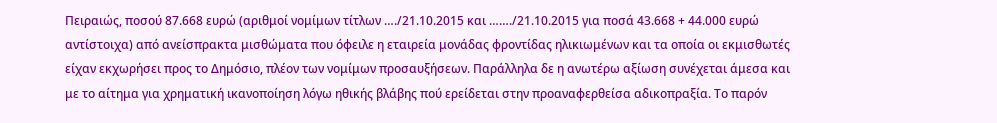Πειραιώς, ποσού 87.668 ευρώ (αριθμοί νομίμων τίτλων …./21.10.2015 και ……./21.10.2015 για ποσά 43.668 + 44.000 ευρώ αντίστοιχα) από ανείσπρακτα μισθώματα που όφειλε η εταιρεία μονάδας φροντίδας ηλικιωμένων και τα οποία οι εκμισθωτές είχαν εκχωρήσει προς το Δημόσιο, πλέον των νομίμων προσαυξήσεων. Παράλληλα δε η ανωτέρω αξίωση συνέχεται άμεσα και με το αίτημα για χρηματική ικανοποίηση λόγω ηθικής βλάβης πού ερείδεται στην προαναφερθείσα αδικοπραξία. Το παρόν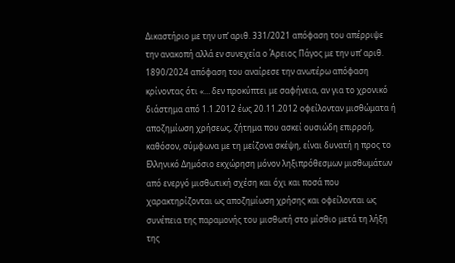Δικαστήριο με την υπ’ αριθ. 331/2021 απόφαση του απέρριψε την ανακοπή αλλά εν συνεχεία ο Άρειος Πάγος με την υπ’ αριθ. 1890/2024 απόφαση του αναίρεσε την ανωτέρω απόφαση κρίνοντας ότι «… δεν προκύπτει με σαφήνεια, αν για το χρονικό διάστημα από 1.1.2012 έως 20.11.2012 οφείλονταν μισθώματα ή αποζημίωση χρήσεως, ζήτημα που ασκεί ουσιώδη επιρροή, καθόσον, σύμφωνα με τη μείζονα σκέψη, είναι δυνατή η προς το Ελληνικό Δημόσιο εκχώρηση μόνον ληξιπρόθεσμων μισθωμάτων από ενεργό μισθωτική σχέση και όχι και ποσά που χαρακτηρίζονται ως αποζημίωση χρήσης και οφείλονται ως συνέπεια της παραμονής του μισθωτή στο μίσθιο μετά τη λήξη της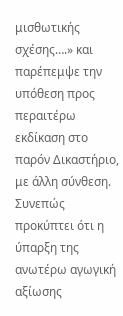μισθωτικής σχέσης….» και παρέπεμψε την υπόθεση προς περαιτέρω εκδίκαση στο παρόν Δικαστήριο, με άλλη σύνθεση. Συνεπώς προκύπτει ότι η ύπαρξη της ανωτέρω αγωγική αξίωσης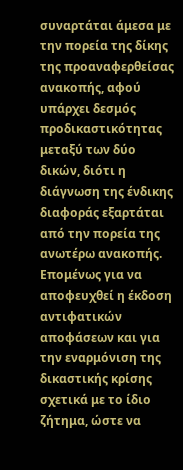συναρτάται άμεσα με την πορεία της δίκης της προαναφερθείσας ανακοπής, αφού υπάρχει δεσμός προδικαστικότητας μεταξύ των δύο δικών, διότι η διάγνωση της ένδικης διαφοράς εξαρτάται από την πορεία της ανωτέρω ανακοπής. Επομένως για να αποφευχθεί η έκδοση αντιφατικών αποφάσεων και για την εναρμόνιση της δικαστικής κρίσης σχετικά με το ίδιο ζήτημα, ώστε να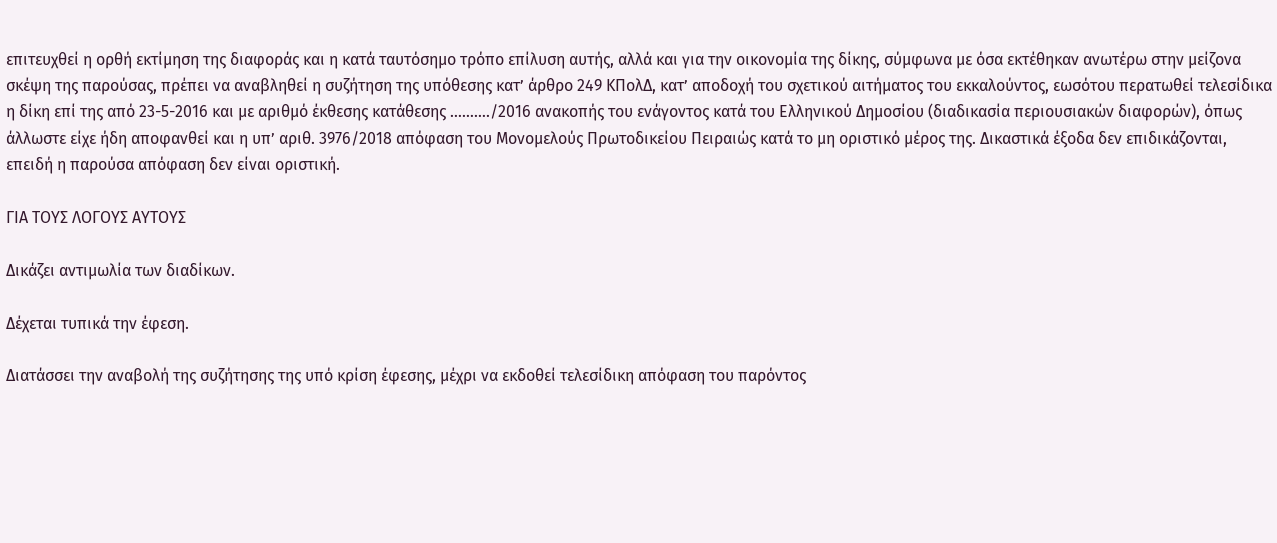επιτευχθεί η ορθή εκτίμηση της διαφοράς και η κατά ταυτόσημο τρόπο επίλυση αυτής, αλλά και για την οικονομία της δίκης, σύμφωνα με όσα εκτέθηκαν ανωτέρω στην μείζονα σκέψη της παρούσας, πρέπει να αναβληθεί η συζήτηση της υπόθεσης κατ’ άρθρο 249 ΚΠολΔ, κατ’ αποδοχή του σχετικού αιτήματος του εκκαλούντος, εωσότου περατωθεί τελεσίδικα η δίκη επί της από 23-5-2016 και με αριθμό έκθεσης κατάθεσης ………./2016 ανακοπής του ενάγοντος κατά του Ελληνικού Δημοσίου (διαδικασία περιουσιακών διαφορών), όπως άλλωστε είχε ήδη αποφανθεί και η υπ’ αριθ. 3976/2018 απόφαση του Μονομελούς Πρωτοδικείου Πειραιώς κατά το μη οριστικό μέρος της. Δικαστικά έξοδα δεν επιδικάζονται, επειδή η παρούσα απόφαση δεν είναι οριστική.

ΓΙΑ ΤΟΥΣ ΛΟΓΟΥΣ ΑΥΤΟΥΣ

Δικάζει αντιμωλία των διαδίκων.

Δέχεται τυπικά την έφεση.

Διατάσσει την αναβολή της συζήτησης της υπό κρίση έφεσης, μέχρι να εκδοθεί τελεσίδικη απόφαση του παρόντος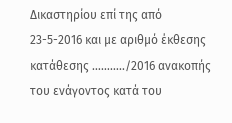Δικαστηρίου επί της από 23-5-2016 και με αριθμό έκθεσης κατάθεσης ………../2016 ανακοπής του ενάγοντος κατά του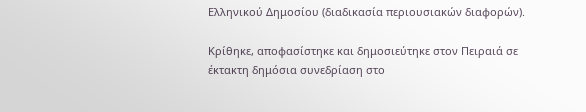Ελληνικού Δημοσίου (διαδικασία περιουσιακών διαφορών).

Κρίθηκε, αποφασίστηκε και δημοσιεύτηκε στον Πειραιά σε έκτακτη δημόσια συνεδρίαση στο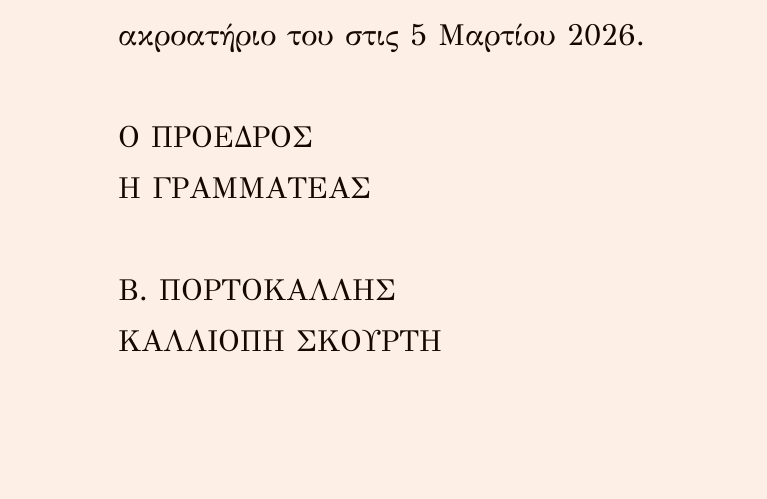ακροατήριο του στις 5 Μαρτίου 2026.

Ο ΠΡΟΕΔΡΟΣ                                                                     Η ΓΡΑΜΜΑΤΕΑΣ

Β. ΠΟΡΤΟΚΑΛΛΗΣ                                                     ΚΑΛΛΙΟΠΗ ΣΚΟΥΡΤΗ